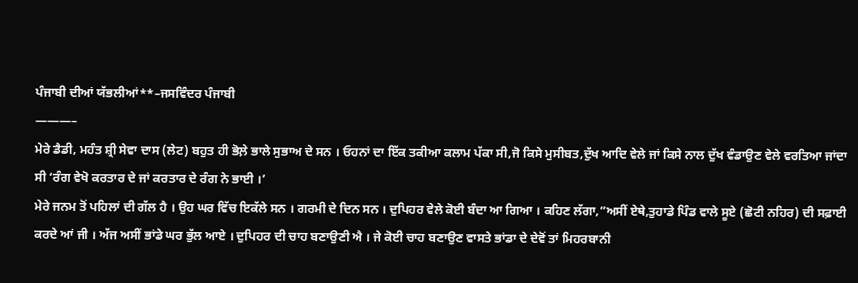ਪੰਜਾਬੀ ਦੀਆਂ ਯੱਭਲੀਆਂ**–ਜਸਵਿੰਦਰ ਪੰਜਾਬੀ
———–
ਮੇਰੇ ਡੈਡੀ, ਮਹੰਤ ਸ਼੍ਰੀ ਸੇਵਾ ਦਾਸ (ਲੇਟ) ਬਹੁਤ ਹੀ ਭੋਲ਼ੇ ਭਾਲੇ ਸੁਭਾਅ ਦੇ ਸਨ । ਓਹਨਾਂ ਦਾ ਇੱਕ ਤਕੀਆ ਕਲਾਮ ਪੱਕਾ ਸੀ,ਜੋ ਕਿਸੇ ਮੁਸੀਬਤ,ਦੁੱਖ ਆਦਿ ਵੇਲੇ ਜਾਂ ਕਿਸੇ ਨਾਲ ਦੁੱਖ ਵੰਡਾਉਣ ਵੇਲੇ ਵਰਤਿਆ ਜਾਂਦਾ ਸੀ ‘ਰੰਗ ਵੇਖੋ ਕਰਤਾਰ ਦੇ ਜਾਂ ਕਰਤਾਰ ਦੇ ਰੰਗ ਨੇ ਭਾਈ ।’
ਮੇਰੇ ਜਨਮ ਤੋਂ ਪਹਿਲਾਂ ਦੀ ਗੱਲ ਹੈ । ਉਹ ਘਰ ਵਿੱਚ ਇਕੱਲੇ ਸਨ । ਗਰਮੀ ਦੇ ਦਿਨ ਸਨ । ਦੁਪਿਹਰ ਵੇਲੇ ਕੋਈ ਬੰਦਾ ਆ ਗਿਆ । ਕਹਿਣ ਲੱਗਾ,”ਅਸੀਂ ਏਥੇ,ਤੁਹਾਡੇ ਪਿੰਡ ਵਾਲੇ ਸੂਏ (ਛੋਟੀ ਨਹਿਰ) ਦੀ ਸਫ਼ਾਈ ਕਰਦੇ ਆਂ ਜੀ । ਅੱਜ ਅਸੀਂ ਭਾਂਡੇ ਘਰ ਭੁੱਲ ਆਏ । ਦੁਪਿਹਰ ਦੀ ਚਾਹ ਬਣਾਉਣੀ ਐ । ਜੇ ਕੋਈ ਚਾਹ ਬਣਾਉਣ ਵਾਸਤੇ ਭਾਂਡਾ ਦੇ ਦੇਵੋਂ ਤਾਂ ਮਿਹਰਬਾਨੀ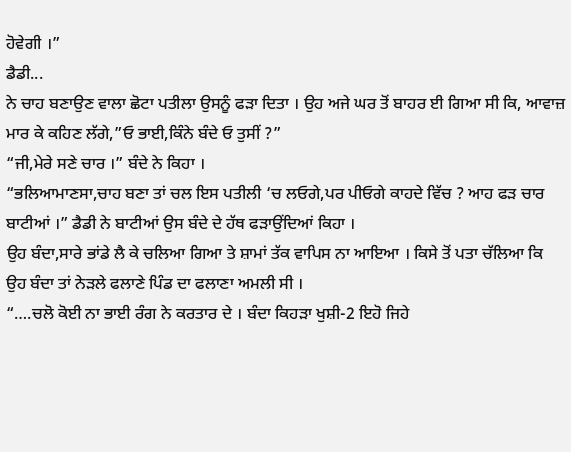ਹੋਵੇਗੀ ।”
ਡੈਡੀ...
ਨੇ ਚਾਹ ਬਣਾਉਣ ਵਾਲਾ ਛੋਟਾ ਪਤੀਲਾ ਉਸਨੂੰ ਫੜਾ ਦਿਤਾ । ਉਹ ਅਜੇ ਘਰ ਤੋਂ ਬਾਹਰ ਈ ਗਿਆ ਸੀ ਕਿ, ਆਵਾਜ਼ ਮਾਰ ਕੇ ਕਹਿਣ ਲੱਗੇ,”ਓ ਭਾਈ,ਕਿੰਨੇ ਬੰਦੇ ਓ ਤੁਸੀਂ ?”
“ਜੀ,ਮੇਰੇ ਸਣੇ ਚਾਰ ।” ਬੰਦੇ ਨੇ ਕਿਹਾ ।
“ਭਲਿਆਮਾਣਸਾ,ਚਾਹ ਬਣਾ ਤਾਂ ਚਲ ਇਸ ਪਤੀਲੀ ‘ਚ ਲਓਗੇ,ਪਰ ਪੀਓਗੇ ਕਾਹਦੇ ਵਿੱਚ ? ਆਹ ਫੜ ਚਾਰ ਬਾਟੀਆਂ ।” ਡੈਡੀ ਨੇ ਬਾਟੀਆਂ ਉਸ ਬੰਦੇ ਦੇ ਹੱਥ ਫੜਾਉਂਦਿਆਂ ਕਿਹਾ ।
ਉਹ ਬੰਦਾ,ਸਾਰੇ ਭਾਂਡੇ ਲੈ ਕੇ ਚਲਿਆ ਗਿਆ ਤੇ ਸ਼ਾਮਾਂ ਤੱਕ ਵਾਪਿਸ ਨਾ ਆਇਆ । ਕਿਸੇ ਤੋਂ ਪਤਾ ਚੱਲਿਆ ਕਿ ਉਹ ਬੰਦਾ ਤਾਂ ਨੇੜਲੇ ਫਲਾਣੇ ਪਿੰਡ ਦਾ ਫਲਾਣਾ ਅਮਲੀ ਸੀ ।
“….ਚਲੋ ਕੋਈ ਨਾ ਭਾਈ ਰੰਗ ਨੇ ਕਰਤਾਰ ਦੇ । ਬੰਦਾ ਕਿਹੜਾ ਖੁਸ਼ੀ-2 ਇਹੋ ਜਿਹੇ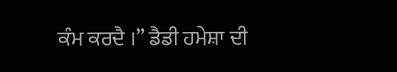ਕੰਮ ਕਰਦੈ ।” ਡੈਡੀ ਹਮੇਸ਼ਾ ਦੀ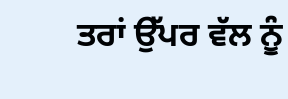ਤਰਾਂ ਉੱਪਰ ਵੱਲ ਨੂੰ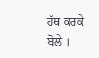ਹੱਥ ਕਰਕੇ ਬੋਲੇ ।